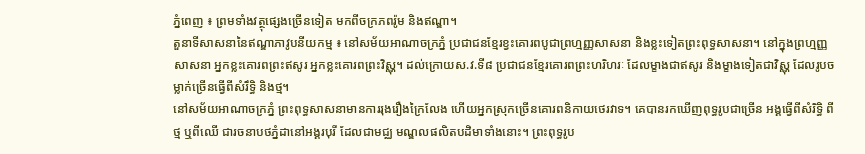ភ្នំពេញ ៖ ព្រមទាំងវត្ថុផ្សេងច្រើនទៀត មកពីចក្រភពរ៉ូម និងឥណ្ឌា។
តួនាទីសាសនានៃឥណ្ឌាភាវូបនីយកម្ម ៖ នៅសម័យអាណាចក្រភ្នំ ប្រជាជនខ្មែរខ្វះគោរពបូជាព្រហ្មញ្ញសាសនា និងខ្លះទៀតព្រះពុទ្ធសាសនា។ នៅក្នុងព្រហ្មញ្ញសាសនា អ្នកខ្លះគោរពព្រះឥសូរ អ្នកខ្លះគោរពព្រះវិស្ណុ។ ដល់ក្រោយស.វ.ទី៨ ប្រជាជនខ្មែរគោរពព្រះហរិហរៈ ដែលម្ខាងជាឥសូរ និងម្ខាងទៀតជាវិស្ណុ ដែលរូបចម្លាក់ច្រើនធ្វើពីសំរឹទ្ធិ និងថ្ម។
នៅសម័យអាណាចក្រភ្នំ ព្រះពុទ្ធសាសនាមានការរុងរឿងក្រៃលែង ហើយអ្នកស្រុកច្រើនគោរពនិកាយថេរវាទ។ គេបានរកឃើញពុទ្ធរូបជាច្រើន អង្គធ្វើពីសំរិទ្ធិ ពីថ្ម ឬពីឈើ ជារចនាបថភ្នំដានៅអង្គរបុរី ដែលជាមជ្ឈ មណ្ឌលផលិតបដិមាទាំងនោះ។ ព្រះពុទ្ធរូប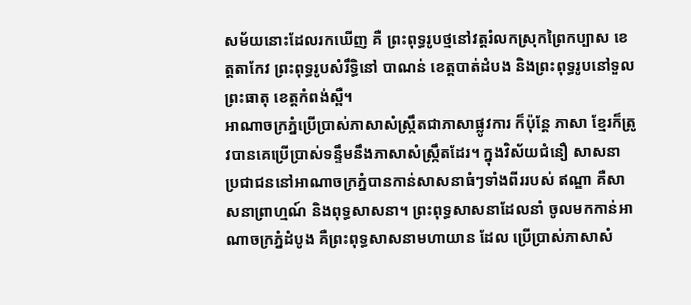សម័យនោះដែលរកឃើញ គឺ ព្រះពុទ្ធរូបថ្មនៅវត្តរំលកស្រុកព្រៃកប្បាស ខេត្តតាកែវ ព្រះពុទ្ធរូបសំរឹទ្ធិនៅ បាណន់ ខេត្តបាត់ដំបង និងព្រះពុទ្ធរូបនៅទួលព្រះធាតុ ខេត្តកំពង់ស្ពឺ។
អាណាចក្រភ្នំប្រើប្រាស់ភាសាសំស្ក្រឹតជាភាសាផ្លូវការ ក៏ប៉ុន្តែ ភាសា ខ្មែរក៏ត្រូវបានគេប្រើប្រាស់ទន្ទឹមនឹងភាសាសំស្ក្រឹតដែរ។ ក្នុងវិស័យជំនឿ សាសនា ប្រជាជននៅអាណាចក្រភ្នំបានកាន់សាសនាធំៗទាំងពីររបស់ ឥណ្ឌា គឺសាសនាព្រាហ្មណ៍ និងពុទ្ធសាសនា។ ព្រះពុទ្ធសាសនាដែលនាំ ចូលមកកាន់អាណាចក្រភ្នំដំបូង គឺព្រះពុទ្ធសាសនាមហាយាន ដែល ប្រើប្រាស់ភាសាសំ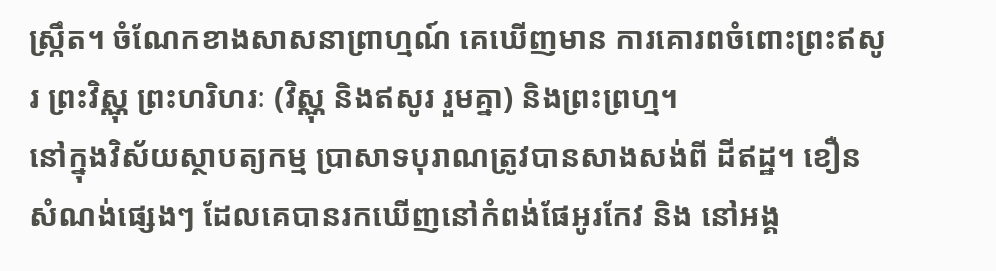ស្ក្រឹត។ ចំណែកខាងសាសនាព្រាហ្មណ៍ គេឃើញមាន ការគោរពចំពោះព្រះឥសូរ ព្រះវិស្ណុ ព្រះហរិហរៈ (វិស្ណុ និងឥសូរ រួមគ្នា) និងព្រះព្រហ្ម។
នៅក្នុងវិស័យស្ថាបត្យកម្ម ប្រាសាទបុរាណត្រូវបានសាងសង់ពី ដីឥដ្ឋ។ ខឿនសំណង់ផ្សេងៗ ដែលគេបានរកឃើញនៅកំពង់ផែអូរកែវ និង នៅអង្គ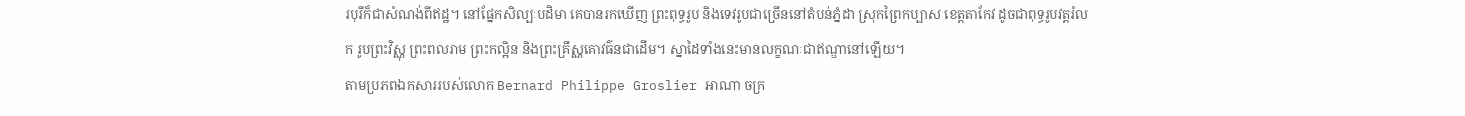របុរីក៏ជាសំណង់ពីឥដ្ឋ។ នៅផ្នែកសិល្បៈបដិមា គេបានរកឃើញ ព្រះពុទ្ធរូប និងទេវរូបជាច្រើននៅតំបន់ភ្នំដា ស្រុកព្រៃកប្បាស ខេត្តតាកែវ ដូចជាពុទ្ធរូបវត្តរំលក រូបព្រះវិស្ណុ ព្រះពលរាម ព្រះកល្អិន និងព្រះគ្រឹស្ណគោវធ៌នជាដើម។ ស្នាដៃទាំងនេះមានលក្ខណៈជាឥណ្ឌានៅឡើយ។
តាមប្រភពឯកសាររបស់លោក Bernard Philippe Groslier អាណា ចក្រ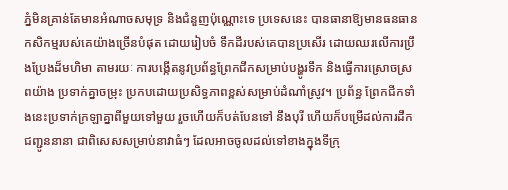ភ្នំមិនគ្រាន់តែមានអំណាចសមុទ្រ និងជំនួញប៉ុណ្ណោះទេ ប្រទេសនេះ បានធានាឱ្យមានធនធាន កសិកម្មរបស់គេយ៉ាងច្រើនបំផុត ដោយរៀបចំ ទឹកដីរបស់គេបានប្រសើរ ដោយឈរលើការប្រឹងប្រែងដ៏មហិមា តាមរយៈ ការបង្កើតនូវប្រព័ន្ធព្រែកជីកសម្រាប់បង្ហូរទឹក និងធ្វើការស្រោចស្រពយ៉ាង ប្រទាក់គ្នាចម្រុះ ប្រកបដោយប្រសិទ្ធភាពខ្ពស់សម្រាប់ដំណាំស្រូវ។ ប្រព័ន្ធ ព្រែកជីកទាំងនេះប្រទាក់ក្រឡាគ្នាពីមួយទៅមួយ រួចហើយក៏បត់បែនទៅ នឹងបុរី ហើយក៏បម្រើដល់ការដឹកជញ្ជូននានា ជាពិសេសសម្រាប់នាវាធំៗ ដែលអាចចូលដល់ទៅខាងក្នុងទីក្រុ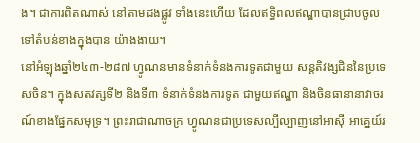ង។ ជាការពិតណាស់ នៅតាមដងផ្លូវ ទាំងនេះហើយ ដែលឥទ្ធិពលឥណ្ឌាបានជ្រាបចូលទៅតំបន់ខាងក្នុងបាន យ៉ាងងាយ។
នៅអំឡុងឆ្នាំ២៤៣-២៨៧ ហ្វូណនមានទំនាក់ទំនងការទូតជាមួយ សន្តតិវង្សជិននៃប្រទេសចិន។ ក្នុងសតវត្សទី២ និងទី៣ ទំនាក់ទំនងការទូត ជាមួយឥណ្ឌា និងចិនធានានាវាចរណ៍ខាងផ្នែកសមុទ្រ។ ព្រះរាជាណាចក្រ ហ្វូណនជាប្រទេសល្បីល្បាញនៅអាស៊ី អាគ្នេយ៍រ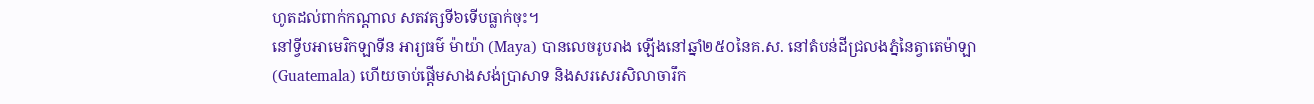ហូតដល់ពាក់កណ្តាល សតវត្សទី៦ទើបធ្លាក់ចុះ។
នៅទ្វីបអាមេរិកឡាទីន អារ្យធម៌ ម៉ាយ៉ា (Maya) បានលេចរូបរាង ឡើងនៅឆ្នាំ២៥០នៃគ.ស. នៅតំបន់ដីជ្រលងភ្នំនៃត្វាតេម៉ាឡា (Guatemala) ហើយចាប់ផ្តើមសាងសង់ប្រាសាទ និងសរសេរសិលាចារឹក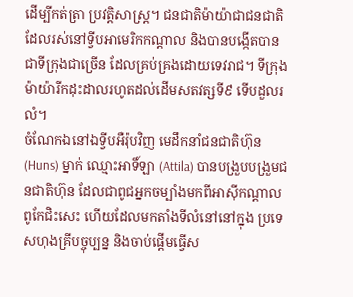ដើម្បីកត់ត្រា ប្រវត្តិសាស្ត្រ។ ជនជាតិម៉ាយ៉ាជាជនជាតិដែលរស់នៅទ្វីបអាមេរិកកណ្តាល និងបានបង្កើតបានជាទីក្រុងជាច្រើន ដែលគ្រប់គ្រងដោយទេវរាជ។ ទីក្រុង ម៉ាយ៉ារីកដុះដាលរហូតដល់ដើមសតវត្សទី៩ ទើបដួលរលំ។
ចំណែកឯនៅឯទ្វីបអឺរ៉ុបវិញ មេដឹកនាំជនជាតិហ៊ុន (Huns) ម្នាក់ ឈ្មោះអាទិ៍ឡា (Attila) បានបង្រួបបង្រួមជនជាតិហ៊ុន ដែលជាពូជអ្នកចម្បាំងមកពីអាស៊ីកណ្តាលពូកែជិះសេះ ហើយដែលមកតាំងទីលំនៅនៅក្នុង ប្រទេសហុងគ្រីបច្ចុប្បន្ន និងចាប់ផ្តើមធ្វើស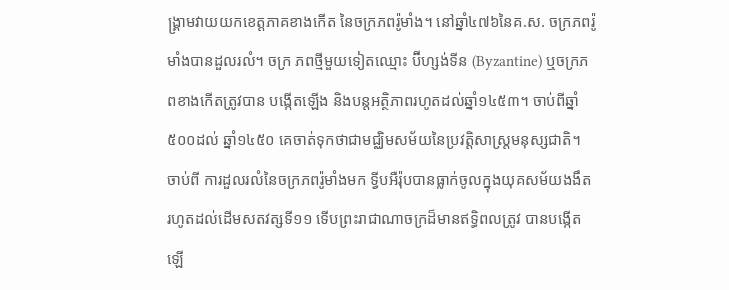ង្គ្រាមវាយយកខេត្តភាគខាងកើត នៃចក្រភពរ៉ូមាំង។ នៅឆ្នាំ៤៧៦នៃគ.ស. ចក្រភពរ៉ូមាំងបានដួលរលំ។ ចក្រ ភពថ្មីមួយទៀតឈ្មោះ ប៊ីហ្សង់ទីន (Byzantine) ឬចក្រភពខាងកើតត្រូវបាន បង្កើតឡើង និងបន្តអត្ថិភាពរហូតដល់ឆ្នាំ១៤៥៣។ ចាប់ពីឆ្នាំ៥០០ដល់ ឆ្នាំ១៤៥០ គេចាត់ទុកថាជាមជ្ឈិមសម័យនៃប្រវត្តិសាស្រ្តមនុស្សជាតិ។ ចាប់ពី ការដួលរលំនៃចក្រភពរ៉ូមាំងមក ទ្វីបអឺរ៉ុបបានធ្លាក់ចូលក្នុងយុគសម័យងងឹត រហូតដល់ដើមសតវត្សទី១១ ទើបព្រះរាជាណាចក្រដ៏មានឥទ្ធិពលត្រូវ បានបង្កើតឡើ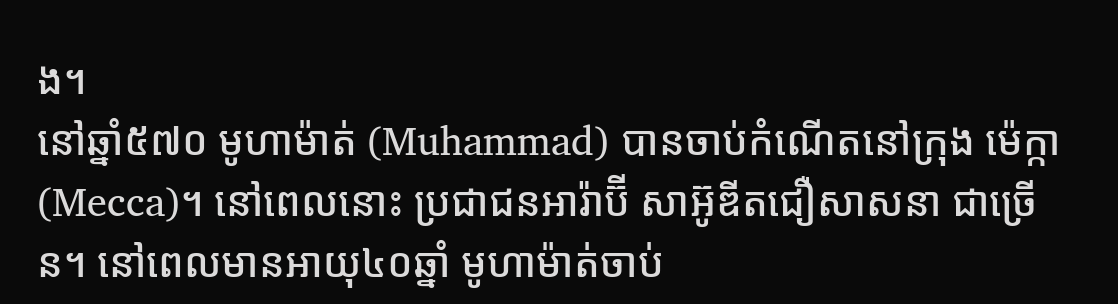ង។
នៅឆ្នាំ៥៧០ មូហាម៉ាត់ (Muhammad) បានចាប់កំណើតនៅក្រុង ម៉េក្កា (Mecca)។ នៅពេលនោះ ប្រជាជនអារ៉ាប៊ី សាអ៊ូឌីតជឿសាសនា ជាច្រើន។ នៅពេលមានអាយុ៤០ឆ្នាំ មូហាម៉ាត់ចាប់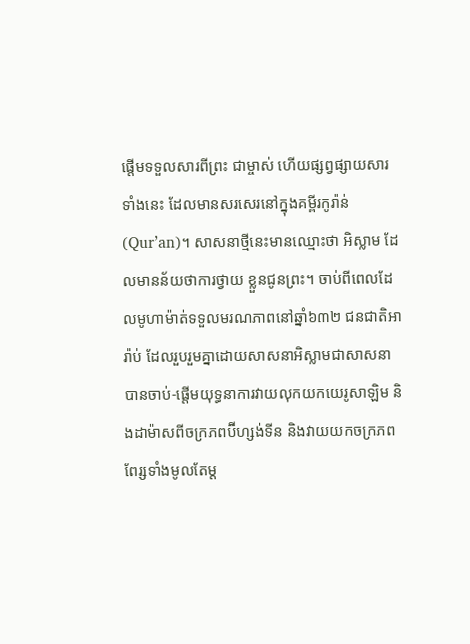ផ្តើមទទួលសារពីព្រះ ជាម្ចាស់ ហើយផ្សព្វផ្សាយសារទាំងនេះ ដែលមានសរសេរនៅក្នុងគម្ពីរកូរ៉ាន់ (Qur’an)។ សាសនាថ្មីនេះមានឈ្មោះថា អិស្លាម ដែលមានន័យថាការថ្វាយ ខ្លួនជូនព្រះ។ ចាប់ពីពេលដែលមូហាម៉ាត់ទទួលមរណភាពនៅឆ្នាំ៦៣២ ជនជាតិអារ៉ាប់ ដែលរួបរួមគ្នាដោយសាសនាអិស្លាមជាសាសនាបានចាប់-ផ្តើមយុទ្ធនាការវាយលុកយកយេរូសាឡិម និងដាម៉ាសពីចក្រភពប៊ីហ្សង់ទីន និងវាយយកចក្រភពពែរ្សទាំងមូលតែម្ត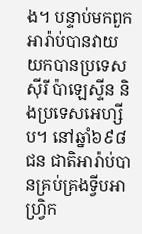ង។ បន្ទាប់មកពួកអារ៉ាប់បានវាយ យកបានប្រទេសស៊ីរី ប៉ាឡេស្ទីន និងប្រទេសអេហ្សីប។ នៅឆ្នាំ៦៩៨ ជន ជាតិអារ៉ាប់បានគ្រប់គ្រងទ្វីបអាហ្វ្រិក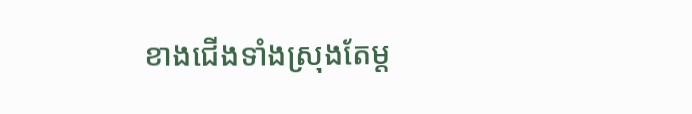ខាងជើងទាំងស្រុងតែម្ត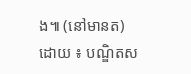ង៕ (នៅមានត)
ដោយ ៖ បណ្ឌិតស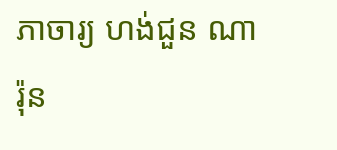ភាចារ្យ ហង់ជួន ណារ៉ុន